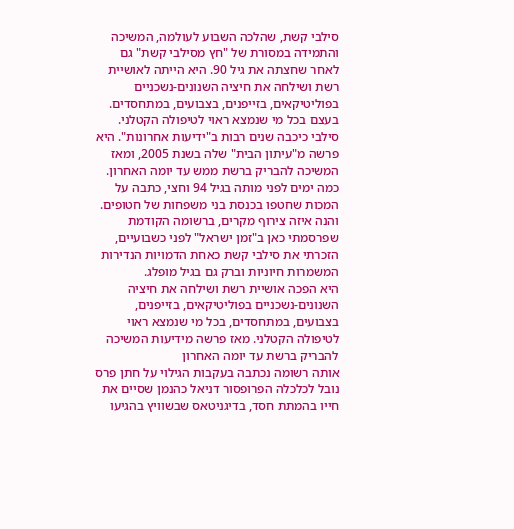סילבי קשת, שהלכה השבוע לעולמה, המשיכה והתמידה במסורת של "חץ מסילבי קשת" גם לאחר שחצתה את גיל 90. היא הייתה לאושיית רשת ושילחה את חיציה השנונים-נשכניים בפוליטיקאים, בזייפנים, בצבועים, במתחסדים. בעצם בכל מי שנמצא ראוי לטיפולה הקטלני.
סילבי כיכבה שנים רבות ב"ידיעות אחרונות". היא פרשה מ"עיתון הבית" שלה בשנת 2005, ומאז המשיכה להבריק ברשת ממש עד יומה האחרון. כמה ימים לפני מותה בגיל 94 וחצי, כתבה על המכות שחטפו בכנסת בני משפחות של חטופים. והנה איזה צירוף מקרים, ברשומה הקודמת שפרסמתי כאן ב"זמן ישראל" לפני כשבועיים, הזכרתי את סילבי קשת כאחת הדמויות הנדירות המשמרות חיוניות וברק גם בגיל מופלג.
היא הפכה אושיית רשת ושילחה את חיציה השנונים-נשכניים בפוליטיקאים, בזייפנים, בצבועים, במתחסדים, בכל מי שנמצא ראוי לטיפולה הקטלני. מאז פרשה מידיעות המשיכה להבריק ברשת עד יומה האחרון
אותה רשומה נכתבה בעקבות הגילוי על חתן פרס נובל לכלכלה הפרופסור דניאל כהנמן שסיים את חייו בהמתת חסד, בדיגניטאס שבשוויץ בהגיעו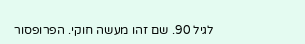לגיל 90. שם זהו מעשה חוקי. הפרופסור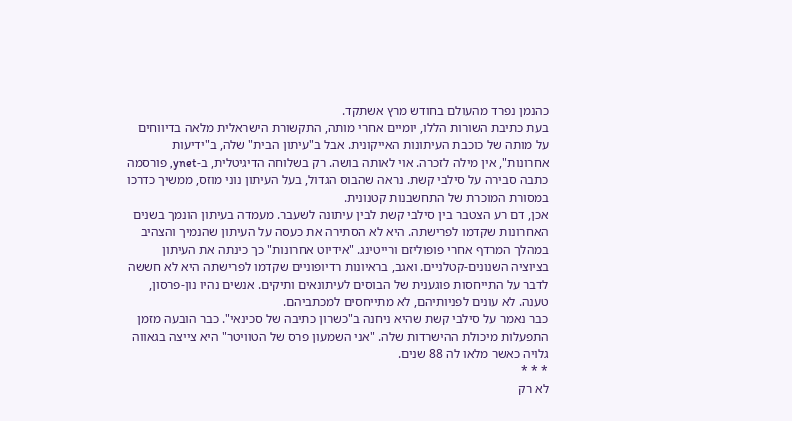כהנמן נפרד מהעולם בחודש מרץ אשתקד.
בעת כתיבת השורות הללו, יומיים אחרי מותה, התקשורת הישראלית מלאה בדיווחים על מותה של כוכבת העיתונות האייקונית. אבל ב"עיתון הבית" שלה, ב"ידיעות אחרונות", אין מילה לזכרה. אוי לאותה בושה. רק בשלוחה הדיגיטלית, ב-ynet, פורסמה כתבה סבירה על סילבי קשת. נראה שהבוס הגדול, בעל העיתון נוני מוזס, ממשיך כדרכו במסורת המוכרת של התחשבנות קטנונית.
אכן, דם רע הצטבר בין סילבי קשת לבין עיתונה לשעבר. מעמדה בעיתון הונמך בשנים האחרונות שקדמו לפרישתה. היא לא הסתירה את כעסה על העיתון שהנמיך והצהיב במהלך המרדף אחרי פופוליזם ורייטינג. "אידיוט אחרונות" כך כינתה את העיתון בציוציה השנונים-קטלניים. ואגב, בראיונות רדיופוניים שקדמו לפרישתה היא לא חששה לדבר על התייחסות פוגענית של הבוסים לעיתונאים ותיקים. אנשים נהיו נון-פרסון, טענה. לא עונים לפניותיהם, לא מתייחסים למכתביהם.
כבר נאמר על סילבי קשת שהיא ניחנה ב"כשרון כתיבה של סכינאי". כבר הובעה מזמן התפעלות מיכולת ההישרדות שלה. "אני השמעון פרס של הטוויטר" היא צייצה בגאווה גלויה כאשר מלאו לה 88 שנים.
* * *
לא רק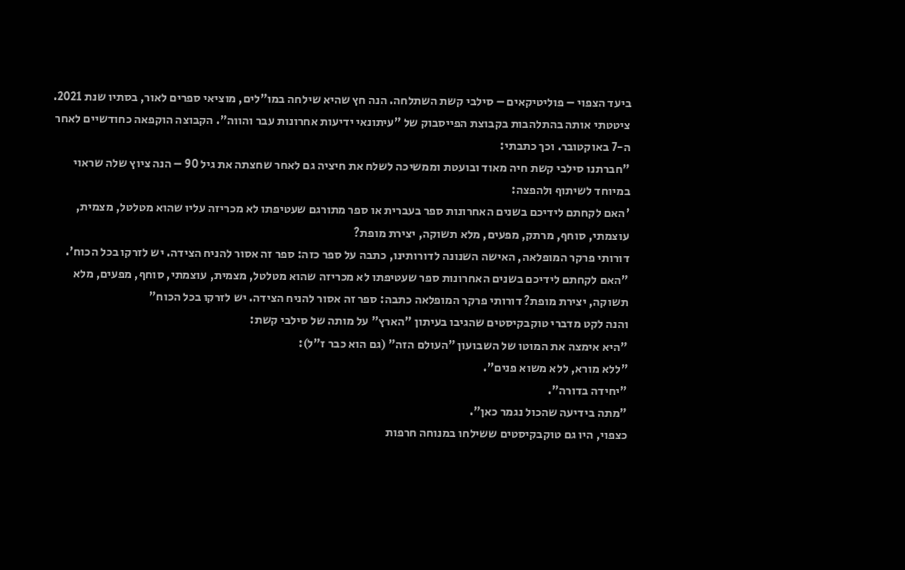ביעד הצפוי – פוליטיקאים – סילבי קשת השתלחה. הנה חץ שהיא שילחה במו"לים, מוציאי ספרים לאור, בסתיו שנת 2021. ציטטתי אותה בהתלהבות בקבוצת הפייסבוק של "עיתונאי ידיעות אחרונות עבר והווה". הקבוצה הוקפאה כחודשיים לאחר ה-7 באוקטובר. וכך כתבתי:
"חברתנו סילבי קשת חיה מאוד ובועטת וממשיכה לשלח את חיציה גם לאחר שחצתה את גיל 90 – הנה ציוץ שלה שראוי במיוחד לשיתוף ולהפצה:
'האם לקחתם לידיכם בשנים האחרונות ספר בעברית או ספר מתורגם שעטיפתו לא מכריזה עליו שהוא מטלטל, מצמית, עוצמתי, סוחף, מרתק, מפעים, מלא תשוקה, יצירת מופת?
דורותי פרקר המופלאה, האישה השנונה לדורותינו, כתבה על ספר כזה: ספר זה אסור להניח הצידה. יש לזרקו בכל הכוח'.
"האם לקחתם לידיכם בשנים האחרונות ספר שעטיפתו לא מכריזה שהוא מטלטל, מצמית, עוצמתי, סוחף, מפעים, מלא תשוקה, יצירת מופת? דורותי פרקר המופלאה כתבה: ספר זה אסור להניח הצידה. יש לזרקו בכל הכוח"
והנה לקט מדברי טוקבקיסטים שהגיבו בעיתון "הארץ" על מותה של סילבי קשת:
"היא אימצה את המוטו של השבועון "העולם הזה" (גם הוא כבר ז"ל):
"ללא מורא, ללא משוא פנים".
"יחידה בדורה".
"מתה בידיעה שהכול נגמר כאן".
כצפוי, היו גם טוקבקיסטים ששילחו במנוחה חרפות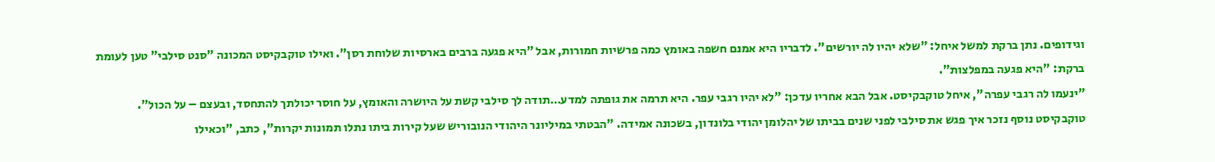וגידופים. נתן ברקת למשל איחל: "שלא יהיו לה יורשים". לדבריו היא אמנם חשפה באומץ כמה פרשיות חמורות, אבל "היא פגעה ברבים בארסיות שלוחת רסן". ואילו טוקבקיסט המכונה "סנט סילבי" טען לעומת ברקת: "היא פגעה במפלצות".
"ינעמו לה רגבי עפרה", איחל טוקבקיסט. אבל הבא אחריו עדכן: "לא יהיו רגבי עפר. היא תרמה את גופתה למדע…תודה לך סילבי קשת על היושרה והאומץ, על חוסר יכולתך להתחסד, ובעצם – על הכול".
טוקבקיסט נוסף נזכר איך פגש את סילבי לפני שנים בביתו של יהלומן יהודי בלונדון, בשכונה אמידה. "הבטתי במיליונר היהודי הנובוריש שעל קירות ביתו נתלו תמונות יקרות", כתב, "וכאילו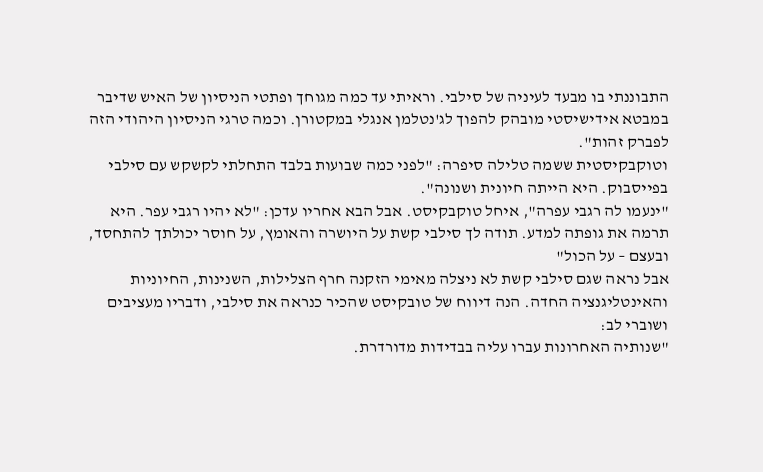התבוננתי בו מבעד לעיניה של סילבי. וראיתי עד כמה מגוחך ופתטי הניסיון של האיש שדיבר במבטא אידישיסטי מובהק להפוך לג'נטלמן אנגלי במקטורן. וכמה טרגי הניסיון היהודי הזה לפברק זהות".
וטוקבקיסטית ששמה טלילה סיפרה: "לפני כמה שבועות בלבד התחלתי לקשקש עם סילבי בפייסבוק. היא הייתה חיונית ושנונה".
"ינעמו לה רגבי עפרה", איחל טוקבקיסט. אבל הבא אחריו עדכן: "לא יהיו רגבי עפר. היא תרמה את גופתה למדע. תודה לך סילבי קשת על היושרה והאומץ, על חוסר יכולתך להתחסד, ובעצם – על הכול"
אבל נראה שגם סילבי קשת לא ניצלה מאימי הזקנה חרף הצלילות, השנינות, החיוניות והאינטליגנציה החדה. הנה דיווח של טובקיסט שהכיר כנראה את סילבי, ודבריו מעציבים ושוברי לב:
"שנותיה האחרונות עברו עליה בבדידות מדורדרת.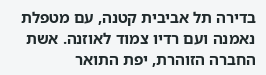בדירה תל אביבית קטנה, עם מטפלת נאמנה ועם רדיו צמוד לאוזנה. אשת החברה הזוהרת, יפת התואר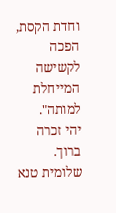וחדת הקסת, הפכה לקשישה המייחלת למותה".
יהי זכרה ברוך.
שלומית טנא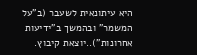היא עיתונאית לשעבר (ב"על המשמר" ובהמשך ב"ידיעות אחרונות")..יוצאת קיבוץ.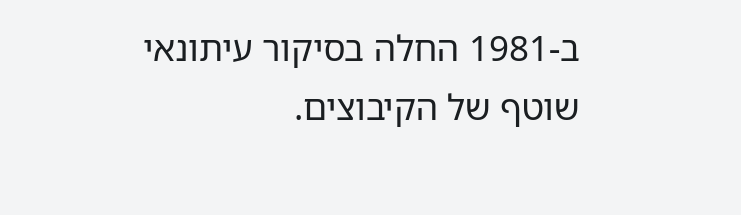ב-1981 החלה בסיקור עיתונאי שוטף של הקיבוצים.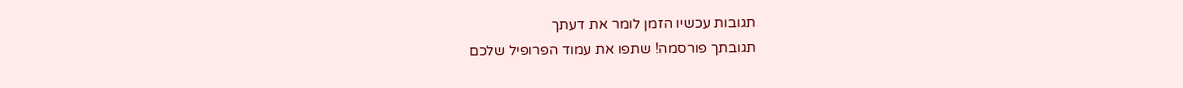תגובות עכשיו הזמן לומר את דעתך
תגובתך פורסמה! שתפו את עמוד הפרופיל שלכם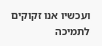ועכשיו אנו זקוקים לתמיכה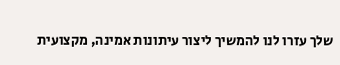שלך עזרו לנו להמשיך ליצור עיתונות אמינה, מקצועית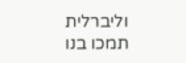וליברלית
תמכו בנו